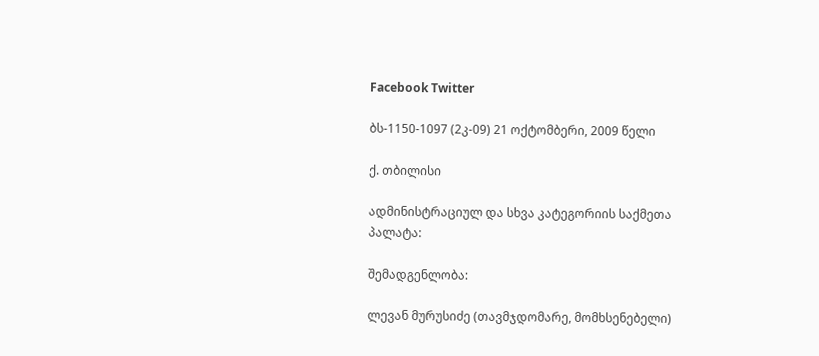Facebook Twitter

ბს-1150-1097 (2კ-09) 21 ოქტომბერი, 2009 წელი

ქ. თბილისი

ადმინისტრაციულ და სხვა კატეგორიის საქმეთა პალატა:

შემადგენლობა:

ლევან მურუსიძე (თავმჯდომარე, მომხსენებელი)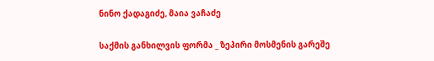ნინო ქადაგიძე, მაია ვაჩაძე

საქმის განხილვის ფორმა _ ზეპირი მოსმენის გარეშე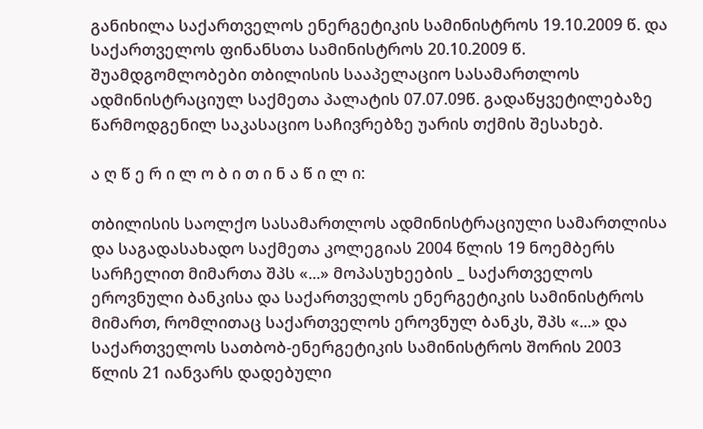განიხილა საქართველოს ენერგეტიკის სამინისტროს 19.10.2009 წ. და საქართველოს ფინანსთა სამინისტროს 20.10.2009 წ. შუამდგომლობები თბილისის სააპელაციო სასამართლოს ადმინისტრაციულ საქმეთა პალატის 07.07.09წ. გადაწყვეტილებაზე წარმოდგენილ საკასაციო საჩივრებზე უარის თქმის შესახებ.

ა ღ წ ე რ ი ლ ო ბ ი თ ი ნ ა წ ი ლ ი:

თბილისის საოლქო სასამართლოს ადმინისტრაციული სამართლისა და საგადასახადო საქმეთა კოლეგიას 2004 წლის 19 ნოემბერს სარჩელით მიმართა შპს «...» მოპასუხეების _ საქართველოს ეროვნული ბანკისა და საქართველოს ენერგეტიკის სამინისტროს მიმართ, რომლითაც საქართველოს ეროვნულ ბანკს, შპს «...» და საქართველოს სათბობ-ენერგეტიკის სამინისტროს შორის 2003 წლის 21 იანვარს დადებული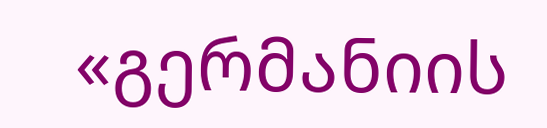«გერმანიის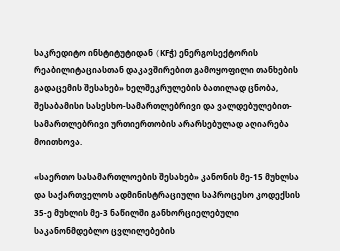საკრედიტო ინსტიტუტიდან (KFჭ) ენერგოსექტორის რეაბილიტაციასთან დაკავშირებით გამოყოფილი თანხების გადაცემის შესახებ» ხელშეკრულების ბათილად ცნობა, შესაბამისი სასესხო-სამართლებრივი და ვალდებულებით-სამართლებრივი ურთიერთობის არარსებულად აღიარება მოითხოვა.

«საერთო სასამართლოების შესახებ» კანონის მე-15 მუხლსა და საქართველოს ადმინისტრაციული საპროცესო კოდექსის 35-ე მუხლის მე-3 ნაწილში განხორციელებული საკანონმდებლო ცვლილებების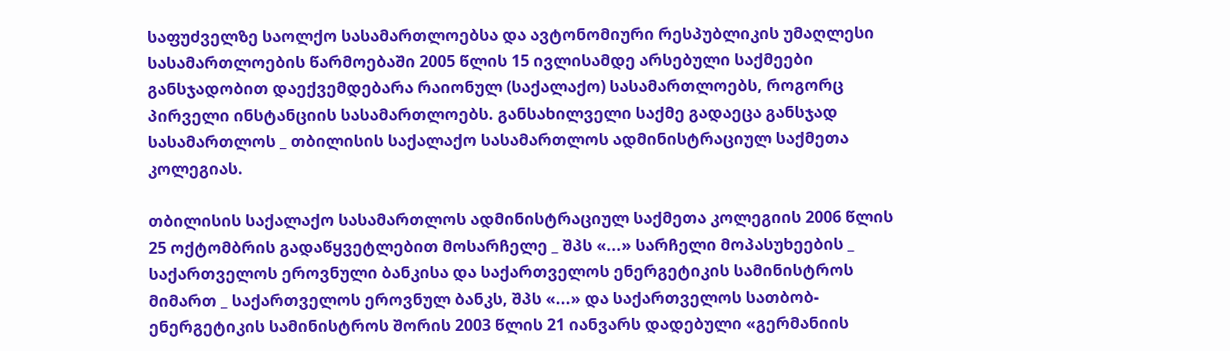საფუძველზე საოლქო სასამართლოებსა და ავტონომიური რესპუბლიკის უმაღლესი სასამართლოების წარმოებაში 2005 წლის 15 ივლისამდე არსებული საქმეები განსჯადობით დაექვემდებარა რაიონულ (საქალაქო) სასამართლოებს, როგორც პირველი ინსტანციის სასამართლოებს. განსახილველი საქმე გადაეცა განსჯად სასამართლოს _ თბილისის საქალაქო სასამართლოს ადმინისტრაციულ საქმეთა კოლეგიას.

თბილისის საქალაქო სასამართლოს ადმინისტრაციულ საქმეთა კოლეგიის 2006 წლის 25 ოქტომბრის გადაწყვეტლებით მოსარჩელე _ შპს «...» სარჩელი მოპასუხეების _ საქართველოს ეროვნული ბანკისა და საქართველოს ენერგეტიკის სამინისტროს მიმართ _ საქართველოს ეროვნულ ბანკს, შპს «...» და საქართველოს სათბობ-ენერგეტიკის სამინისტროს შორის 2003 წლის 21 იანვარს დადებული «გერმანიის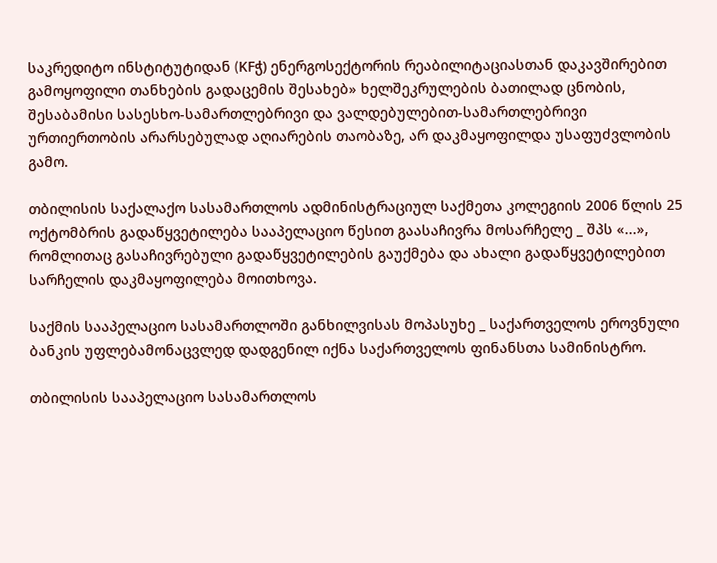საკრედიტო ინსტიტუტიდან (KFჭ) ენერგოსექტორის რეაბილიტაციასთან დაკავშირებით გამოყოფილი თანხების გადაცემის შესახებ» ხელშეკრულების ბათილად ცნობის, შესაბამისი სასესხო-სამართლებრივი და ვალდებულებით-სამართლებრივი ურთიერთობის არარსებულად აღიარების თაობაზე, არ დაკმაყოფილდა უსაფუძვლობის გამო.

თბილისის საქალაქო სასამართლოს ადმინისტრაციულ საქმეთა კოლეგიის 2006 წლის 25 ოქტომბრის გადაწყვეტილება სააპელაციო წესით გაასაჩივრა მოსარჩელე _ შპს «...», რომლითაც გასაჩივრებული გადაწყვეტილების გაუქმება და ახალი გადაწყვეტილებით სარჩელის დაკმაყოფილება მოითხოვა.

საქმის სააპელაციო სასამართლოში განხილვისას მოპასუხე _ საქართველოს ეროვნული ბანკის უფლებამონაცვლედ დადგენილ იქნა საქართველოს ფინანსთა სამინისტრო.

თბილისის სააპელაციო სასამართლოს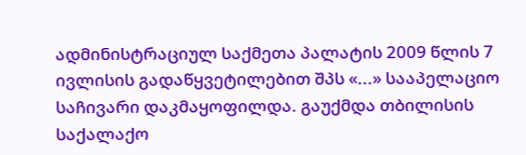ადმინისტრაციულ საქმეთა პალატის 2009 წლის 7 ივლისის გადაწყვეტილებით შპს «...» სააპელაციო საჩივარი დაკმაყოფილდა. გაუქმდა თბილისის საქალაქო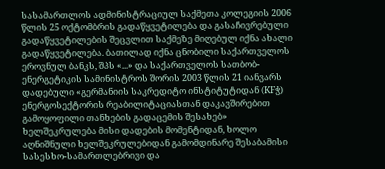სასამართლოს ადმინისტრაციულ საქმეთა კოლეგიის 2006 წლის 25 ოქტომბრის გადაწყვეტილება და გასაჩივრებული გადაწყვეტილების შეცვლით საქმეზე მიღებულ იქნა ახალი გადაწყვეტილება. ბათილად იქნა ცნობილი საქართველოს ეროვნულ ბანკს, შპს «...» და საქართველოს სათბობ-ენერგეტიკის სამინისტროს შორის 2003 წლის 21 იანვარს დადებული «გერმანიის საკრედიტო ინსტიტუტიდან (KFჭ) ენერგოსექტორის რეაბილიტაციასთან დაკავშირებით გამოყოფილი თანხების გადაცემის შესახებ» ხელშეკრულება მისი დადების მომენტიდან, ხოლო აღნიშნული ხელშეკრულებიდან გამომდინარე შესაბამისი სასესხო-სამართლებრივი და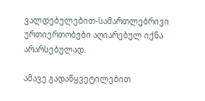ვალდებულებით-სამართლებრივი ურთიერთობები აღიარებულ იქნა არარსებულად.

ამავე გადაწყვეტილებით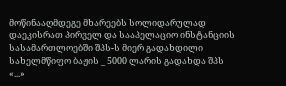მოწინააღმდეგე მხარეებს სოლიდარულად დაეკისრათ პირველ და სააპელაციო ინსტანციის სასამართლოებში შპს-ს მიერ გადახდილი სახელმწიფო ბაჟის _ 5000 ლარის გადახდა შპს «...»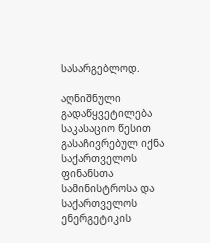სასარგებლოდ.

აღნიშნული გადაწყვეტილება საკასაციო წესით გასაჩივრებულ იქნა საქართველოს ფინანსთა სამინისტროსა და საქართველოს ენერგეტიკის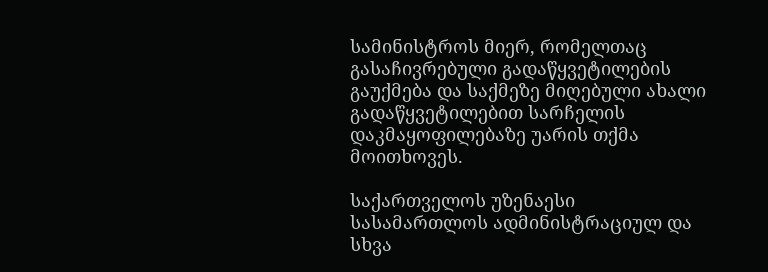სამინისტროს მიერ, რომელთაც გასაჩივრებული გადაწყვეტილების გაუქმება და საქმეზე მიღებული ახალი გადაწყვეტილებით სარჩელის დაკმაყოფილებაზე უარის თქმა მოითხოვეს.

საქართველოს უზენაესი სასამართლოს ადმინისტრაციულ და სხვა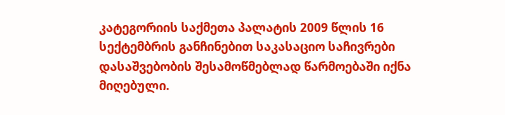კატეგორიის საქმეთა პალატის 2009 წლის 16 სექტემბრის განჩინებით საკასაციო საჩივრები დასაშვებობის შესამოწმებლად წარმოებაში იქნა მიღებული.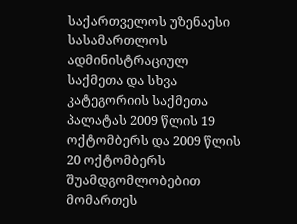საქართველოს უზენაესი სასამართლოს ადმინისტრაციულ საქმეთა და სხვა კატეგორიის საქმეთა პალატას 2009 წლის 19 ოქტომბერს და 2009 წლის 20 ოქტომბერს შუამდგომლობებით მომართეს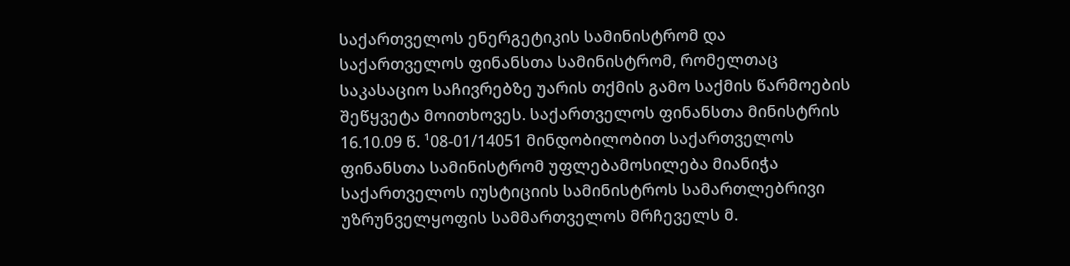საქართველოს ენერგეტიკის სამინისტრომ და საქართველოს ფინანსთა სამინისტრომ, რომელთაც საკასაციო საჩივრებზე უარის თქმის გამო საქმის წარმოების შეწყვეტა მოითხოვეს. საქართველოს ფინანსთა მინისტრის 16.10.09 წ. ¹08-01/14051 მინდობილობით საქართველოს ფინანსთა სამინისტრომ უფლებამოსილება მიანიჭა საქართველოს იუსტიციის სამინისტროს სამართლებრივი უზრუნველყოფის სამმართველოს მრჩეველს მ.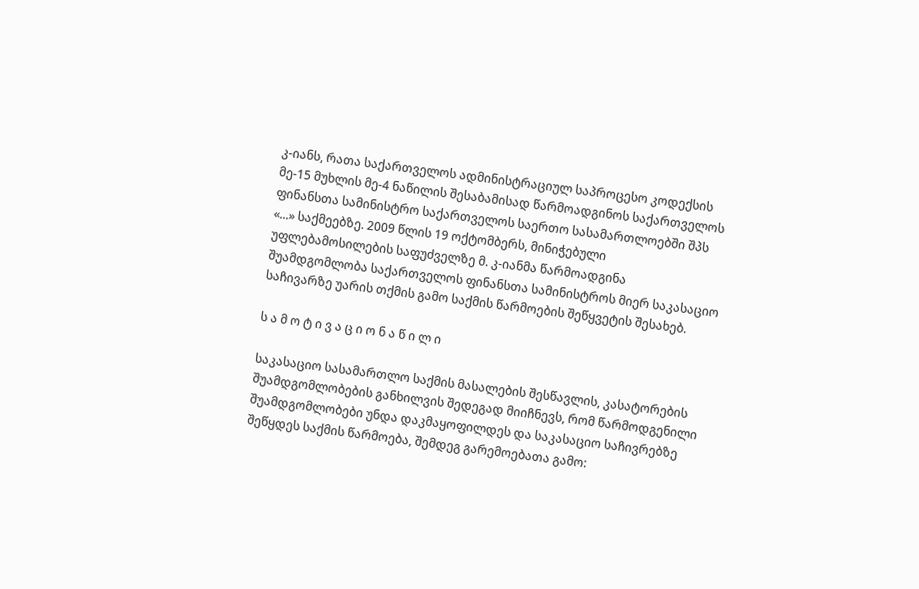კ-იანს, რათა საქართველოს ადმინისტრაციულ საპროცესო კოდექსის მე-15 მუხლის მე-4 ნაწილის შესაბამისად წარმოადგინოს საქართველოს ფინანსთა სამინისტრო საქართველოს საერთო სასამართლოებში შპს «...» საქმეებზე. 2009 წლის 19 ოქტომბერს, მინიჭებული უფლებამოსილების საფუძველზე მ. კ-იანმა წარმოადგინა შუამდგომლობა საქართველოს ფინანსთა სამინისტროს მიერ საკასაციო საჩივარზე უარის თქმის გამო საქმის წარმოების შეწყვეტის შესახებ.

ს ა მ ო ტ ი ვ ა ც ი ო ნ ა წ ი ლ ი

საკასაციო სასამართლო საქმის მასალების შესწავლის, კასატორების შუამდგომლობების განხილვის შედეგად მიიჩნევს, რომ წარმოდგენილი შუამდგომლობები უნდა დაკმაყოფილდეს და საკასაციო საჩივრებზე შეწყდეს საქმის წარმოება, შემდეგ გარემოებათა გამო: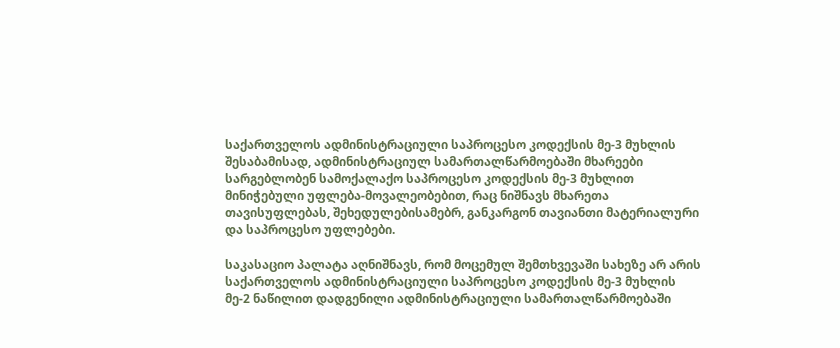საქართველოს ადმინისტრაციული საპროცესო კოდექსის მე-3 მუხლის შესაბამისად, ადმინისტრაციულ სამართალწარმოებაში მხარეები სარგებლობენ სამოქალაქო საპროცესო კოდექსის მე-3 მუხლით მინიჭებული უფლება-მოვალეობებით, რაც ნიშნავს მხარეთა თავისუფლებას, შეხედულებისამებრ, განკარგონ თავიანთი მატერიალური და საპროცესო უფლებები.

საკასაციო პალატა აღნიშნავს, რომ მოცემულ შემთხვევაში სახეზე არ არის საქართველოს ადმინისტრაციული საპროცესო კოდექსის მე-3 მუხლის მე-2 ნაწილით დადგენილი ადმინისტრაციული სამართალწარმოებაში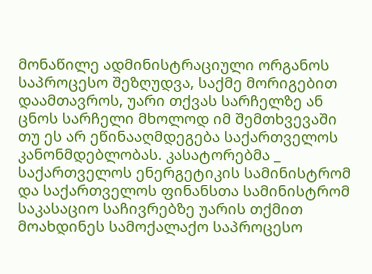მონაწილე ადმინისტრაციული ორგანოს საპროცესო შეზღუდვა, საქმე მორიგებით დაამთავროს, უარი თქვას სარჩელზე ან ცნოს სარჩელი მხოლოდ იმ შემთხვევაში თუ ეს არ ეწინააღმდეგება საქართველოს კანონმდებლობას. კასატორებმა _ საქართველოს ენერგეტიკის სამინისტრომ და საქართველოს ფინანსთა სამინისტრომ საკასაციო საჩივრებზე უარის თქმით მოახდინეს სამოქალაქო საპროცესო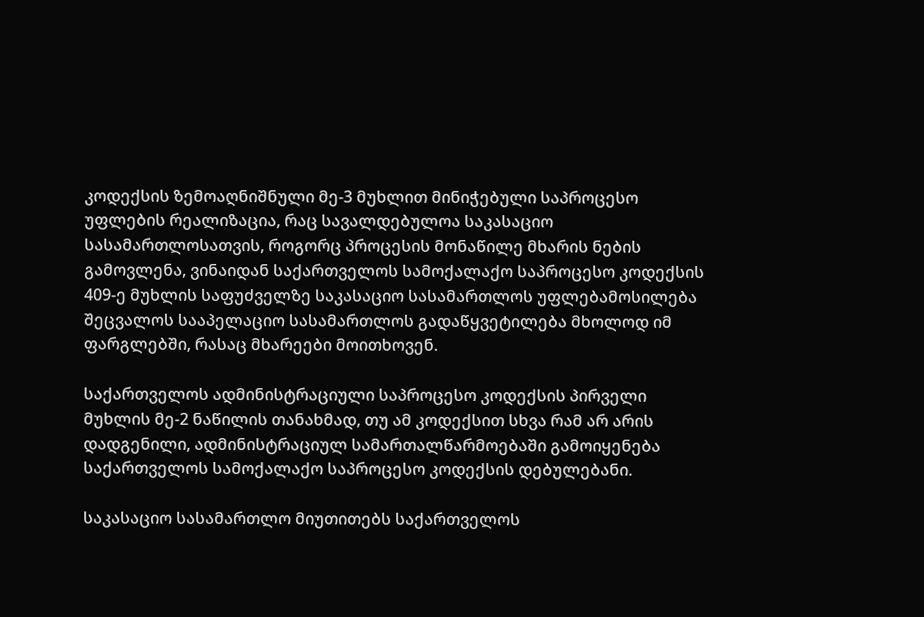კოდექსის ზემოაღნიშნული მე-3 მუხლით მინიჭებული საპროცესო უფლების რეალიზაცია, რაც სავალდებულოა საკასაციო სასამართლოსათვის, როგორც პროცესის მონაწილე მხარის ნების გამოვლენა, ვინაიდან საქართველოს სამოქალაქო საპროცესო კოდექსის 409-ე მუხლის საფუძველზე საკასაციო სასამართლოს უფლებამოსილება შეცვალოს სააპელაციო სასამართლოს გადაწყვეტილება მხოლოდ იმ ფარგლებში, რასაც მხარეები მოითხოვენ.

საქართველოს ადმინისტრაციული საპროცესო კოდექსის პირველი მუხლის მე-2 ნაწილის თანახმად, თუ ამ კოდექსით სხვა რამ არ არის დადგენილი, ადმინისტრაციულ სამართალწარმოებაში გამოიყენება საქართველოს სამოქალაქო საპროცესო კოდექსის დებულებანი.

საკასაციო სასამართლო მიუთითებს საქართველოს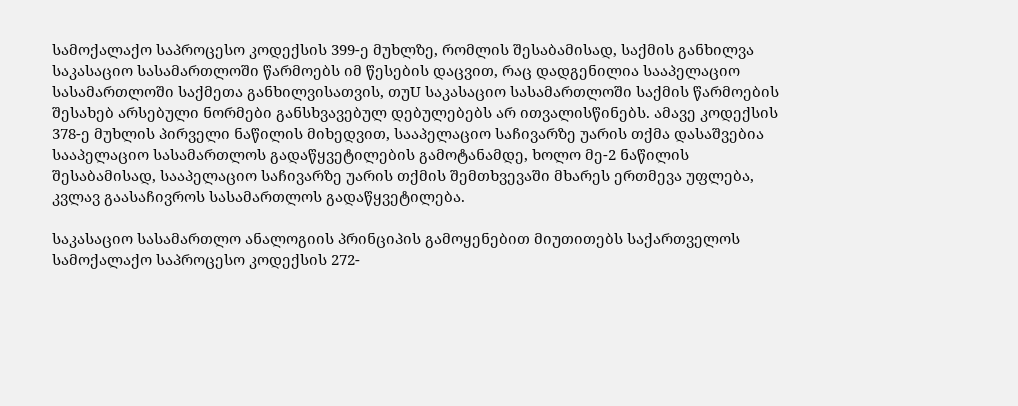სამოქალაქო საპროცესო კოდექსის 399-ე მუხლზე, რომლის შესაბამისად, საქმის განხილვა საკასაციო სასამართლოში წარმოებს იმ წესების დაცვით, რაც დადგენილია სააპელაციო სასამართლოში საქმეთა განხილვისათვის, თუU საკასაციო სასამართლოში საქმის წარმოების შესახებ არსებული ნორმები განსხვავებულ დებულებებს არ ითვალისწინებს. ამავე კოდექსის 378-ე მუხლის პირველი ნაწილის მიხედვით, სააპელაციო საჩივარზე უარის თქმა დასაშვებია სააპელაციო სასამართლოს გადაწყვეტილების გამოტანამდე, ხოლო მე-2 ნაწილის შესაბამისად, სააპელაციო საჩივარზე უარის თქმის შემთხვევაში მხარეს ერთმევა უფლება, კვლავ გაასაჩივროს სასამართლოს გადაწყვეტილება.

საკასაციო სასამართლო ანალოგიის პრინციპის გამოყენებით მიუთითებს საქართველოს სამოქალაქო საპროცესო კოდექსის 272-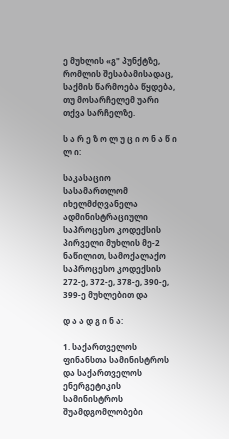ე მუხლის «გ" პუნქტზე, რომლის შესაბამისადაც, საქმის წარმოება წყდება, თუ მოსარჩელემ უარი თქვა სარჩელზე.

ს ა რ ე ზ ო ლ უ ც ი ო ნ ა წ ი ლ ი:

საკასაციო სასამართლომ იხელმძღვანელა ადმინისტრაციული საპროცესო კოდექსის პირველი მუხლის მე-2 ნაწილით, სამოქალაქო საპროცესო კოდექსის 272-ე, 372-ე, 378-ე, 390-ე, 399-ე მუხლებით და

დ ა ა დ გ ი ნ ა:

1. საქართველოს ფინანსთა სამინისტროს და საქართველოს ენერგეტიკის სამინისტროს შუამდგომლობები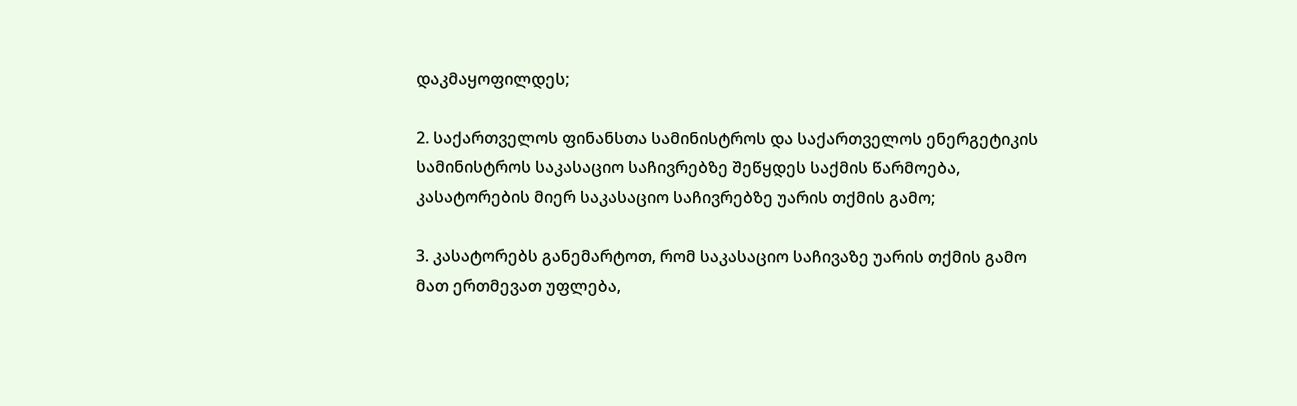დაკმაყოფილდეს;

2. საქართველოს ფინანსთა სამინისტროს და საქართველოს ენერგეტიკის სამინისტროს საკასაციო საჩივრებზე შეწყდეს საქმის წარმოება, კასატორების მიერ საკასაციო საჩივრებზე უარის თქმის გამო;

3. კასატორებს განემარტოთ, რომ საკასაციო საჩივაზე უარის თქმის გამო მათ ერთმევათ უფლება,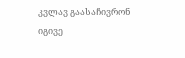კვლავ გაასაჩივრონ იგივე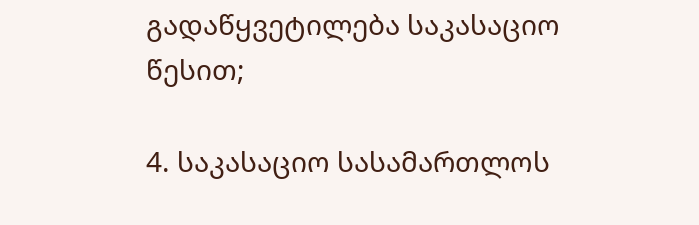გადაწყვეტილება საკასაციო წესით;

4. საკასაციო სასამართლოს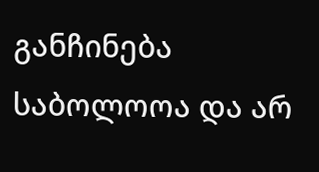განჩინება საბოლოოა და არ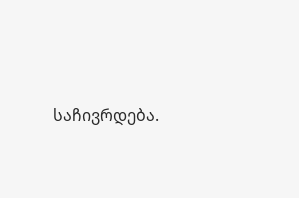საჩივრდება.